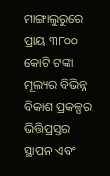ମାଙ୍ଗାଲୁରୁରେ ପ୍ରାୟ ୩୮୦୦ କୋଟି ଟଙ୍କା ମୂଲ୍ୟର ବିଭିନ୍ନ ବିକାଶ ପ୍ରକଳ୍ପର ଭିତ୍ତିପ୍ରସ୍ତର ସ୍ଥାପନ ଏବଂ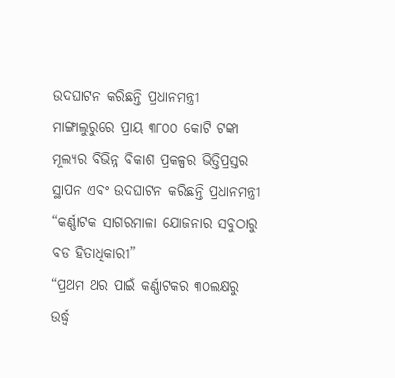ଉଦଘାଟନ କରିଛନ୍ତି ପ୍ରଧାନମନ୍ତ୍ରୀ
ମାଙ୍ଗାଲୁରୁରେ ପ୍ରାୟ ୩୮୦୦ କୋଟି ଟଙ୍କା ମୂଲ୍ୟର ବିଭିନ୍ନ ବିକାଶ ପ୍ରକଳ୍ପର ଭିତ୍ତିପ୍ରସ୍ତର ସ୍ଥାପନ ଏବଂ ଉଦଘାଟନ କରିଛନ୍ତି ପ୍ରଧାନମନ୍ତ୍ରୀ
“କର୍ଣ୍ଣାଟକ ସାଗରମାଳା ଯୋଜନାର ସବୁଠାରୁ ବଡ ହିତାଧିକାରୀ”
“ପ୍ରଥମ ଥର ପାଇଁ କର୍ଣ୍ଣାଟକର ୩୦ଲକ୍ଷରୁ ଉର୍ଦ୍ଧ୍ୱ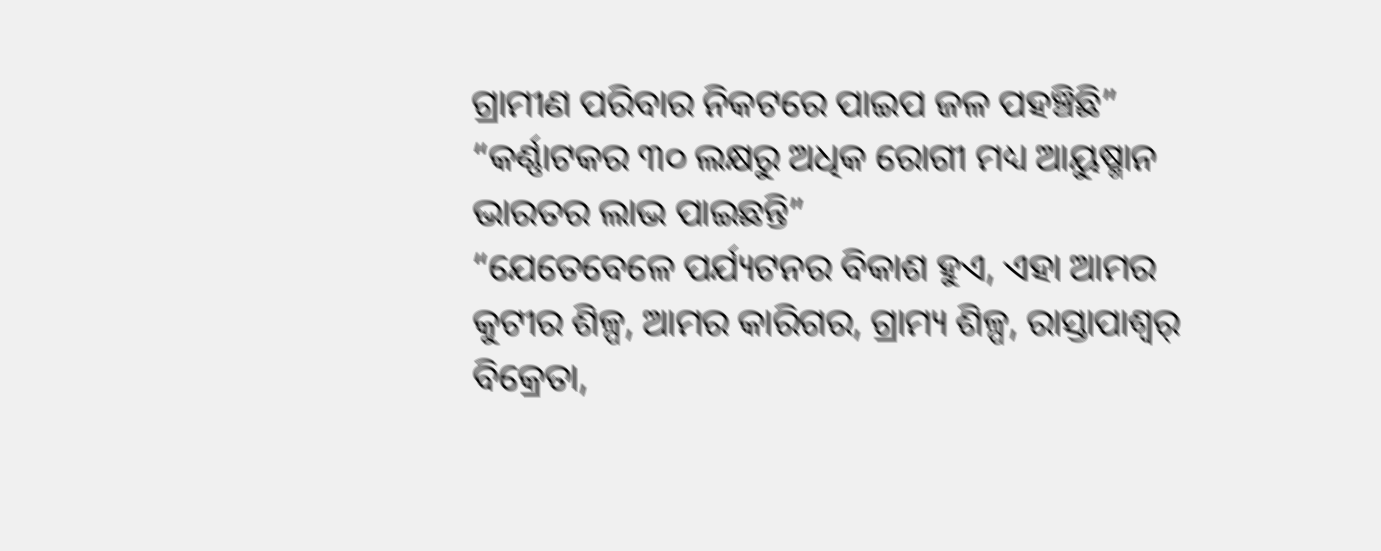ଗ୍ରାମୀଣ ପରିବାର ନିକଟରେ ପାଇପ ଜଳ ପହଞ୍ଚିଛି”
“କର୍ଣ୍ଣାଟକର ୩୦ ଲକ୍ଷରୁ ଅଧିକ ରୋଗୀ ମଧ୍ୟ ଆୟୁଷ୍ମାନ ଭାରତର ଲାଭ ପାଇଛନ୍ତି”
“ଯେତେବେଳେ ପର୍ଯ୍ୟଟନର ବିକାଶ ହୁଏ, ଏହା ଆମର କୁଟୀର ଶିଳ୍ପ, ଆମର କାରିଗର, ଗ୍ରାମ୍ୟ ଶିଳ୍ପ, ରାସ୍ତାପାଶ୍ୱର୍ ବିକ୍ରେତା,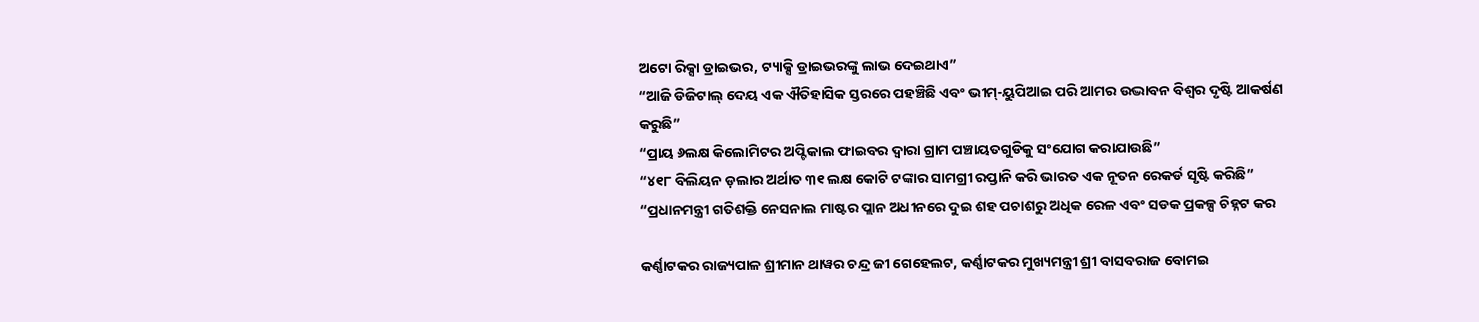ଅଟୋ ରିକ୍ସା ଡ୍ରାଇଭର, ଟ୍ୟାକ୍ସି ଡ୍ରାଇଭରଙ୍କୁ ଲାଭ ଦେଇଥାଏ”
“ଆଜି ଡିଜିଟାଲ୍ ଦେୟ ଏକ ଐତିହାସିକ ସ୍ତରରେ ପହଞ୍ଚିଛି ଏବଂ ଭୀମ୍‍-ୟୁପିଆଇ ପରି ଆମର ଉଦ୍ଭାବନ ବିଶ୍ୱର ଦୃଷ୍ଟି ଆକର୍ଷଣ କରୁଛି”
“ପ୍ରାୟ ୬ଲକ୍ଷ କିଲୋମିଟର ଅପ୍ଟିକାଲ ଫାଇବର ଦ୍ୱାରା ଗ୍ରାମ ପଞ୍ଚାୟତଗୁଡିକୁ ସଂଯୋଗ କରାଯାଉଛି”
“୪୧୮ ବିଲିୟନ ଡ଼ଲାର ଅର୍ଥାତ ୩୧ ଲକ୍ଷ କୋଟି ଟଙ୍କାର ସାମଗ୍ରୀ ରପ୍ତାନି କରି ଭାରତ ଏକ ନୂତନ ରେକର୍ଡ ସୃଷ୍ଟି କରିଛି”
“ପ୍ରଧାନମନ୍ତ୍ରୀ ଗତିଶକ୍ତି ନେସନାଲ ମାଷ୍ଟର ପ୍ଲାନ ଅଧୀନରେ ଦୁଇ ଶହ ପଚାଶରୁ ଅଧିକ ରେଳ ଏବଂ ସଡକ ପ୍ରକଳ୍ପ ଚିହ୍ନଟ କର

କର୍ଣ୍ଣାଟକର ରାଜ୍ୟପାଳ ଶ୍ରୀମାନ ଥାୱର ଚନ୍ଦ୍ର ଜୀ ଗେହେଲଟ, କର୍ଣ୍ଣାଟକର ମୁଖ୍ୟମନ୍ତ୍ରୀ ଶ୍ରୀ ବାସବରାଜ ବୋମଇ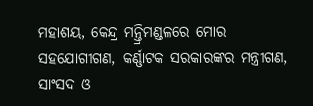ମହାଶୟ, କେନ୍ଦ୍ର ମନ୍ତ୍ରିମଣ୍ଡଳରେ ମୋର ସହଯୋଗୀଗଣ, କର୍ଣ୍ଣାଟକ ସରକାରଙ୍କର ମନ୍ତ୍ରୀଗଣ, ସାଂସଦ ଓ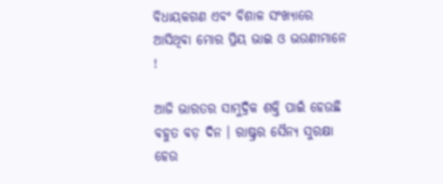ବିଧାୟକଗଣ ଏବଂ ବିଶାଳ ସଂଖ୍ୟାରେ ଆସିଥିବା ମୋର ପ୍ରିୟ ଭାଇ ଓ ଭଉଣୀମାନେ !

ଆଜି ଭାରତର ସାମୁଦ୍ରିକ ଶକ୍ତି ପାଇଁ ହେଉଛି ବହୁତ ବଡ଼ ଦିନ । ରାଷ୍ଟ୍ରର ସୈନ୍ୟ ସୁରକ୍ଷା ହେଉ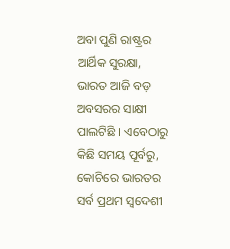ଅବା ପୁଣି ରାଷ୍ଟ୍ରର ଆର୍ଥିକ ସୁରକ୍ଷା, ଭାରତ ଆଜି ବଡ଼ ଅବସରର ସାକ୍ଷୀ ପାଲଟିଛି । ଏବେଠାରୁ କିଛି ସମୟ ପୂର୍ବରୁ, କୋଚିରେ ଭାରତର ସର୍ବ ପ୍ରଥମ ସ୍ୱଦେଶୀ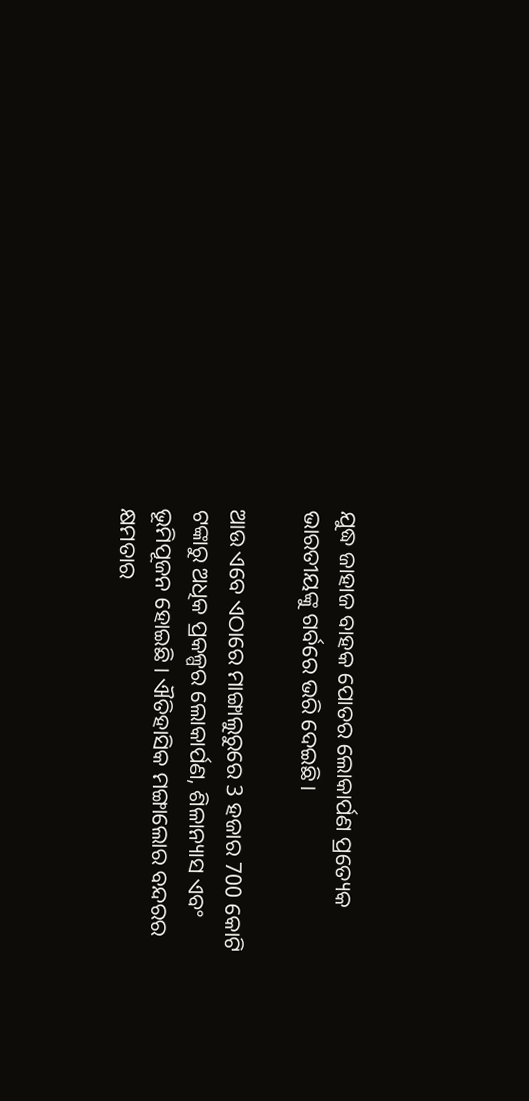ଯୁଦ୍ଧ ଜାହାଜ ବାହକ ପୋତର ଲୋକାର୍ପଣ ପ୍ରତ୍ୟେକ ଭାରତୀୟଙ୍କୁ ଗର୍ବରେ ଭରି ଦେଇଛି।

ଆଉ ଏବେ ଏଠାରେ ମାଙ୍ଗାଲୁରୁରେ 3 ହଜାର 700 କୋଟି ଟଙ୍କାରୁ ଅଧିକ ପ୍ରକଳ୍ପର ଲୋକାର୍ପଣ, ଶିଳାନ୍ୟାସ ଏବଂ ଭୂମିପୂଜନ ହୋଇଛି । ଐତିହାସିକ ମଙ୍ଗାଲୋର ବନ୍ଦରର କ୍ଷମତାର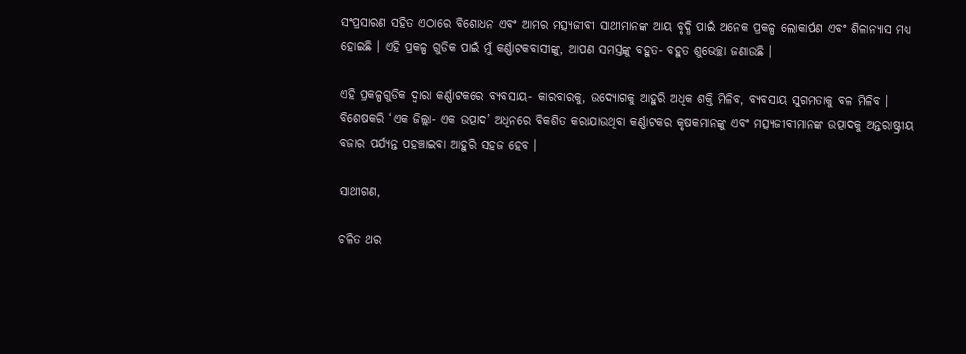ସଂପ୍ରସାରଣ ସହିତ ଏଠାରେ ବିଶୋଧନ ଏବଂ ଆମର ମତ୍ସ୍ୟଜୀବୀ ସାଥୀମାନଙ୍କ ଆୟ ବୃଦ୍ଧି ପାଇଁ ଅନେକ ପ୍ରକଳ୍ପ ଲୋକାର୍ପଣ ଏବଂ ଶିଳାନ୍ୟାସ ମଧ୍ୟ ହୋଇଛି । ଏହି ପ୍ରକଳ୍ପ ଗୁଡିକ ପାଇଁ ମୁଁ କର୍ଣ୍ଣାଟକବାସୀଙ୍କୁ, ଆପଣ ସମସ୍ତଙ୍କୁ ବହୁତ- ବହୁତ ଶୁଭେଚ୍ଛା ଜଣାଉଛି ।

ଏହି ପ୍ରକଳ୍ପଗୁଡିକ ଦ୍ୱାରା କର୍ଣ୍ଣାଟକରେ ବ୍ୟବସାୟ- କାରବାରକୁ, ଉଦ୍ୟୋଗକୁ ଆହୁରି ଅଧିକ ଶକ୍ତି ମିଳିବ, ବ୍ୟବସାୟ ସୁଗମତାକୁ ବଳ ମିଳିବ । ବିଶେଷକରି ‘ଏକ ଜିଲ୍ଲା- ଏକ ଉତ୍ପାଦ’ ଅଧିନରେ ବିକଶିତ କରାଯାଉଥିବା କର୍ଣ୍ଣାଟକର କୃଷକମାନଙ୍କୁ ଏବଂ ମତ୍ସ୍ୟଜୀବୀମାନଙ୍କ ଉତ୍ପାଦକୁ ଅନ୍ତରାଷ୍ଟ୍ରୀୟ ବଜାର ପର୍ଯ୍ୟନ୍ତ ପହଞ୍ଚାଇବା ଆହୁରି ସହଜ ହେବ ।

ସାଥୀଗଣ,

ଚଳିତ ଥର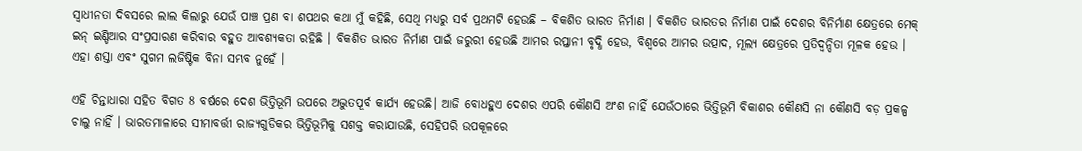ସ୍ୱାଧୀନତା ଦିବସରେ ଲାଲ କିଲାରୁ ଯେଉଁ ପାଞ୍ଚ ପ୍ରଣ ବା ଶପଥର କଥା ମୁଁ କହିଛି, ସେଥି ମଧ୍ୟରୁ ସର୍ବ ପ୍ରଥମଟି ହେଉଛି – ବିକଶିତ ଭାରତ ନିର୍ମାଣ । ବିକଶିତ ଭାରତର ନିର୍ମାଣ ପାଇଁ ଦେଶର ବିନିର୍ମାଣ କ୍ଷେତ୍ରରେ ମେକ୍ ଇନ୍ ଇଣ୍ଡିଆର ସଂପ୍ରସାରଣ କରିବାର ବହୁତ ଆବଶ୍ୟକତା ରହିଛି । ବିକଶିତ ଭାରତ ନିର୍ମାଣ ପାଇଁ ଜରୁରୀ ହେଉଛି ଆମର ରପ୍ତାନୀ ବୃଦ୍ଧି ହେଉ, ବିଶ୍ୱରେ ଆମର ଉତ୍ପାଦ, ମୂଲ୍ୟ କ୍ଷେତ୍ରରେ ପ୍ରତିଦ୍ୱନ୍ଦିତା ମୂଳକ ହେଉ । ଏହା ଶସ୍ତା ଏବଂ ସୁଗମ ଲଜିଷ୍ଟିକ ବିନା ସମ୍ଭବ ନୁହେଁ ।

ଏହି ଚିନ୍ତାଧାରା ସହିତ ବିଗତ 8 ବର୍ଷରେ ଦେଶ ଭିତ୍ତିଭୂମି ଉପରେ ଅଦ୍ଭୁତପୂର୍ବ କାର୍ଯ୍ୟ ହେଉଛି। ଆଜି ବୋଧହୁଏ ଦେଶର ଏପରି କୌଣସି ଅଂଶ ନାହିଁ ଯେଉଁଠାରେ ଭିତ୍ତିଭୂମି ବିକାଶର କୌଣସି ନା କୌଣସି ବଡ଼ ପ୍ରକଳ୍ପ ଚାଲୁ ନାହିଁ । ଭାରତମାଳାରେ ସୀମାବର୍ତ୍ତୀ ରାଜ୍ୟଗୁଡିକର ଭିତ୍ତିଭୂମିକୁ ସଶକ୍ତ କରାଯାଉଛି, ସେହିପରି ଉପକୂଳରେ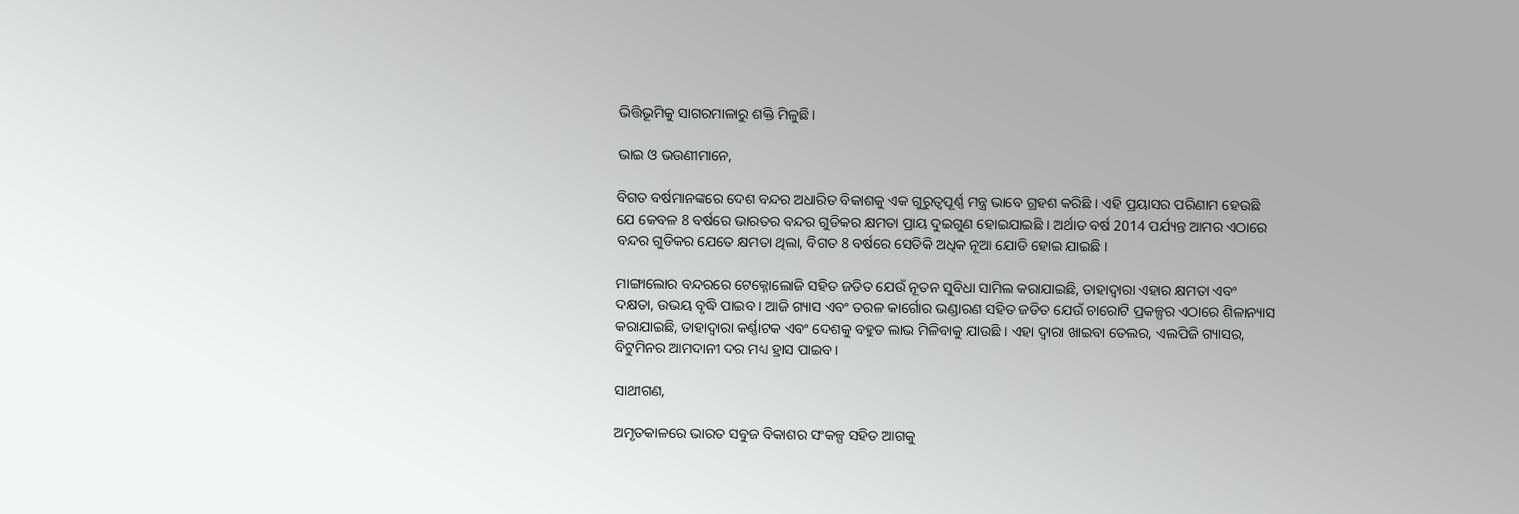ଭିତ୍ତିଭୂମିକୁ ସାଗରମାଳାରୁ ଶକ୍ତି ମିଳୁଛି।

ଭାଇ ଓ ଭଉଣୀମାନେ,

ବିଗତ ବର୍ଷମାନଙ୍କରେ ଦେଶ ବନ୍ଦର ଅଧାରିତ ବିକାଶକୁ ଏକ ଗୁରୁତ୍ୱପୂର୍ଣ୍ଣ ମନ୍ତ୍ର ଭାବେ ଗ୍ରହଶ କରିଛି । ଏହି ପ୍ରୟାସର ପରିଣାମ ହେଉଛି ଯେ କେବଳ 8 ବର୍ଷରେ ଭାରତର ବନ୍ଦର ଗୁଡିକର କ୍ଷମତା ପ୍ରାୟ ଦୁଇଗୁଣ ହୋଇଯାଇଛି । ଅର୍ଥାତ ବର୍ଷ 2014 ପର୍ଯ୍ୟନ୍ତ ଆମର ଏଠାରେ ବନ୍ଦର ଗୁଡିକର ଯେତେ କ୍ଷମତା ଥିଲା, ବିଗତ 8 ବର୍ଷରେ ସେତିକି ଅଧିକ ନୂଆ ଯୋଡି ହୋଇ ଯାଇଛି ।

ମାଙ୍ଗାଲୋର ବନ୍ଦରରେ ଟେକ୍ନୋଲୋଜି ସହିତ ଜଡିତ ଯେଉଁ ନୂତନ ସୁବିଧା ସାମିଲ କରାଯାଇଛି, ତାହାଦ୍ୱାରା ଏହାର କ୍ଷମତା ଏବଂ ଦକ୍ଷତା, ଉଭୟ ବୃଦ୍ଧି ପାଇବ । ଆଜି ଗ୍ୟାସ ଏବଂ ତରଳ କାର୍ଗୋର ଭଣ୍ଡାରଣ ସହିତ ଜଡିତ ଯେଉଁ ଚାରୋଟି ପ୍ରକଳ୍ପର ଏଠାରେ ଶିଳାନ୍ୟାସ କରାଯାଇଛି, ତାହାଦ୍ୱାରା କର୍ଣ୍ଣାଟକ ଏବଂ ଦେଶକୁ ବହୁତ ଲାଭ ମିଳିବାକୁ ଯାଉଛି । ଏହା ଦ୍ୱାରା ଖାଇବା ତେଲର, ଏଲପିଜି ଗ୍ୟାସର, ବିଟୁମିନର ଆମଦାନୀ ଦର ମଧ୍ୟ ହ୍ରାସ ପାଇବ।

ସାଥୀଗଣ,

ଅମୃତକାଳରେ ଭାରତ ସବୁଜ ବିକାଶର ସଂକଳ୍ପ ସହିତ ଆଗକୁ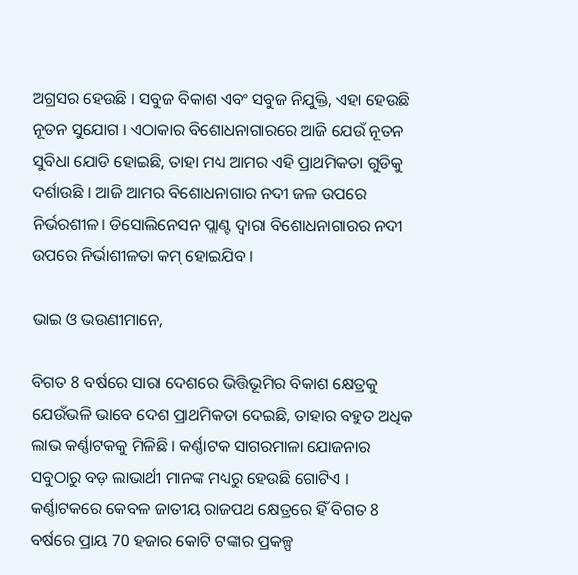ଅଗ୍ରସର ହେଉଛି । ସବୁଜ ବିକାଶ ଏବଂ ସବୁଜ ନିଯୁକ୍ତି, ଏହା ହେଉଛି ନୂତନ ସୁଯୋଗ । ଏଠାକାର ବିଶୋଧନାଗାରରେ ଆଜି ଯେଉଁ ନୂତନ ସୁବିଧା ଯୋଡି ହୋଇଛି, ତାହା ମଧ୍ୟ ଆମର ଏହି ପ୍ରାଥମିକତା ଗୁଡିକୁ ଦର୍ଶାଉଛି । ଆଜି ଆମର ବିଶୋଧନାଗାର ନଦୀ ଜଳ ଉପରେ ନିର୍ଭରଶୀଳ। ଡିସୋଲିନେସନ ପ୍ଲାଣ୍ଟ ଦ୍ୱାରା ବିଶୋଧନାଗାରର ନଦୀ ଉପରେ ନିର୍ଭାଶୀଳତା କମ୍ ହୋଇଯିବ ।

ଭାଇ ଓ ଭଉଣୀମାନେ,

ବିଗତ 8 ବର୍ଷରେ ସାରା ଦେଶରେ ଭିତ୍ତିଭୂମିର ବିକାଶ କ୍ଷେତ୍ରକୁ ଯେଉଁଭଳି ଭାବେ ଦେଶ ପ୍ରାଥମିକତା ଦେଇଛି, ତାହାର ବହୁତ ଅଧିକ ଲାଭ କର୍ଣ୍ଣାଟକକୁ ମିଳିଛି । କର୍ଣ୍ଣାଟକ ସାଗରମାଳା ଯୋଜନାର ସବୁଠାରୁ ବଡ଼ ଲାଭାର୍ଥୀ ମାନଙ୍କ ମଧ୍ୟରୁ ହେଉଛି ଗୋଟିଏ । କର୍ଣ୍ଣାଟକରେ କେବଳ ଜାତୀୟ ରାଜପଥ କ୍ଷେତ୍ରରେ ହିଁ ବିଗତ 8 ବର୍ଷରେ ପ୍ରାୟ 70 ହଜାର କୋଟି ଟଙ୍କାର ପ୍ରକଳ୍ପ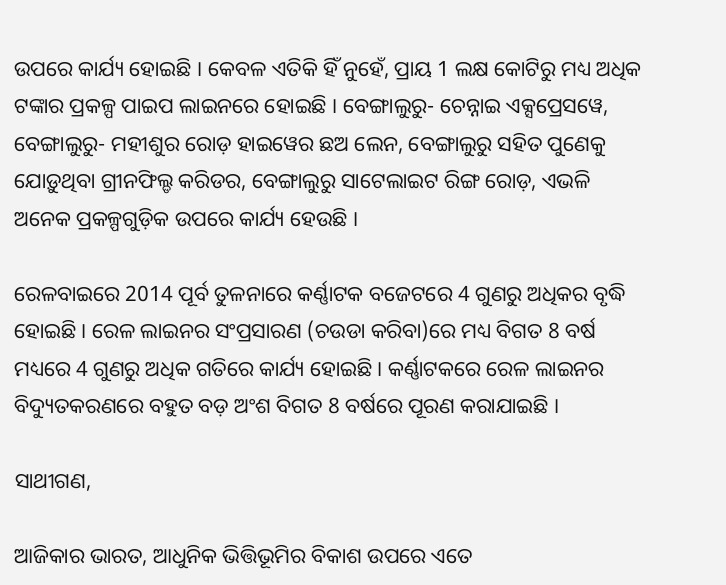ଉପରେ କାର୍ଯ୍ୟ ହୋଇଛି । କେବଳ ଏତିକି ହିଁ ନୁହେଁ, ପ୍ରାୟ 1 ଲକ୍ଷ କୋଟିରୁ ମଧ୍ୟ ଅଧିକ ଟଙ୍କାର ପ୍ରକଳ୍ପ ପାଇପ ଲାଇନରେ ହୋଇଛି । ବେଙ୍ଗାଲୁରୁ- ଚେନ୍ନାଇ ଏକ୍ସପ୍ରେସୱେ, ବେଙ୍ଗାଲୁରୁ- ମହୀଶୁର ରୋଡ଼ ହାଇୱେର ଛଅ ଲେନ, ବେଙ୍ଗାଲୁରୁ ସହିତ ପୁଣେକୁ ଯୋଡ଼ୁଥିବା ଗ୍ରୀନଫିଲ୍ଡ କରିଡର, ବେଙ୍ଗାଲୁରୁ ସାଟେଲାଇଟ ରିଙ୍ଗ ରୋଡ଼, ଏଭଳି ଅନେକ ପ୍ରକଳ୍ପଗୁଡ଼ିକ ଉପରେ କାର୍ଯ୍ୟ ହେଉଛି ।

ରେଳବାଇରେ 2014 ପୂର୍ବ ତୁଳନାରେ କର୍ଣ୍ଣାଟକ ବଜେଟରେ 4 ଗୁଣରୁ ଅଧିକର ବୃଦ୍ଧି ହୋଇଛି। ରେଳ ଲାଇନର ସଂପ୍ରସାରଣ (ଚଉଡା କରିବା)ରେ ମଧ୍ୟ ବିଗତ 8 ବର୍ଷ ମଧ୍ୟରେ 4 ଗୁଣରୁ ଅଧିକ ଗତିରେ କାର୍ଯ୍ୟ ହୋଇଛି । କର୍ଣ୍ଣାଟକରେ ରେଳ ଲାଇନର ବିଦ୍ୟୁତକରଣରେ ବହୁତ ବଡ଼ ଅଂଶ ବିଗତ 8 ବର୍ଷରେ ପୂରଣ କରାଯାଇଛି ।

ସାଥୀଗଣ,

ଆଜିକାର ଭାରତ, ଆଧୁନିକ ଭିତ୍ତିଭୂମିର ବିକାଶ ଉପରେ ଏତେ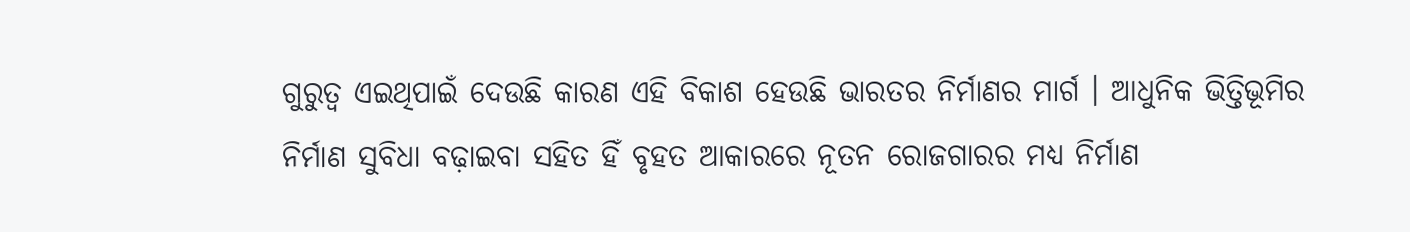ଗୁରୁତ୍ୱ ଏଇଥିପାଇଁ ଦେଉଛି କାରଣ ଏହି ବିକାଶ ହେଉଛି ଭାରତର ନିର୍ମାଣର ମାର୍ଗ । ଆଧୁନିକ ଭିତ୍ତିଭୂମିର ନିର୍ମାଣ ସୁବିଧା ବଢ଼ାଇବା ସହିତ ହିଁ ବୃହତ ଆକାରରେ ନୂତନ ରୋଜଗାରର ମଧ୍ୟ ନିର୍ମାଣ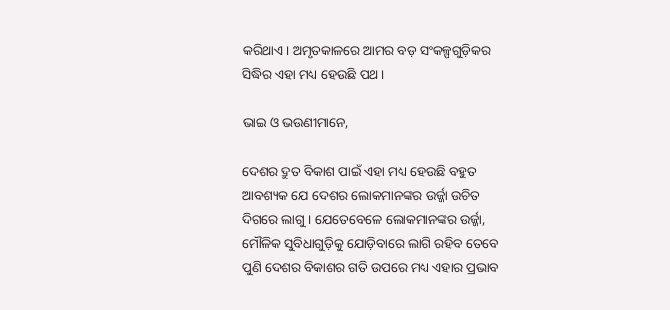କରିଥାଏ। ଅମୃତକାଳରେ ଆମର ବଡ଼ ସଂକଳ୍ପଗୁଡ଼ିକର ସିଦ୍ଧିର ଏହା ମଧ୍ୟ ହେଉଛି ପଥ ।

ଭାଇ ଓ ଭଉଣୀମାନେ,

ଦେଶର ଦ୍ରୁତ ବିକାଶ ପାଇଁ ଏହା ମଧ୍ୟ ହେଉଛି ବହୁତ ଆବଶ୍ୟକ ଯେ ଦେଶର ଲୋକମାନଙ୍କର ଉର୍ଜ୍ଜା ଉଚିତ ଦିଗରେ ଲାଗୁ । ଯେତେବେଳେ ଲୋକମାନଙ୍କର ଉର୍ଜ୍ଜା, ମୌଳିକ ସୁବିଧାଗୁଡ଼ିକୁ ଯୋଡ଼ିବାରେ ଲାଗି ରହିବ ତେବେ ପୁଣି ଦେଶର ବିକାଶର ଗତି ଉପରେ ମଧ୍ୟ ଏହାର ପ୍ରଭାବ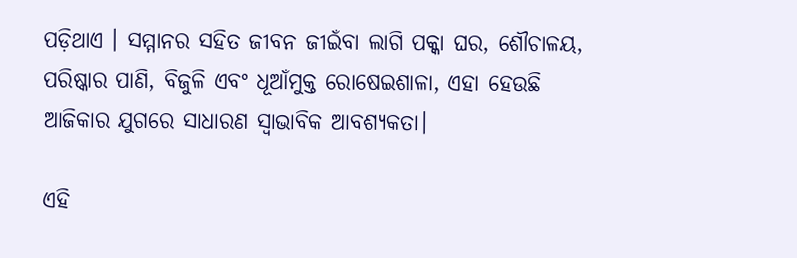ପଡ଼ିଥାଏ । ସମ୍ମାନର ସହିତ ଜୀବନ ଜୀଇଁବା ଲାଗି ପକ୍କା ଘର, ଶୌଚାଳୟ, ପରିଷ୍କାର ପାଣି, ବିଜୁଳି ଏବଂ ଧୂଆଁମୁକ୍ତ ରୋଷେଇଶାଳା, ଏହା ହେଉଛି ଆଜିକାର ଯୁଗରେ ସାଧାରଣ ସ୍ୱାଭାବିକ ଆବଶ୍ୟକତା।

ଏହି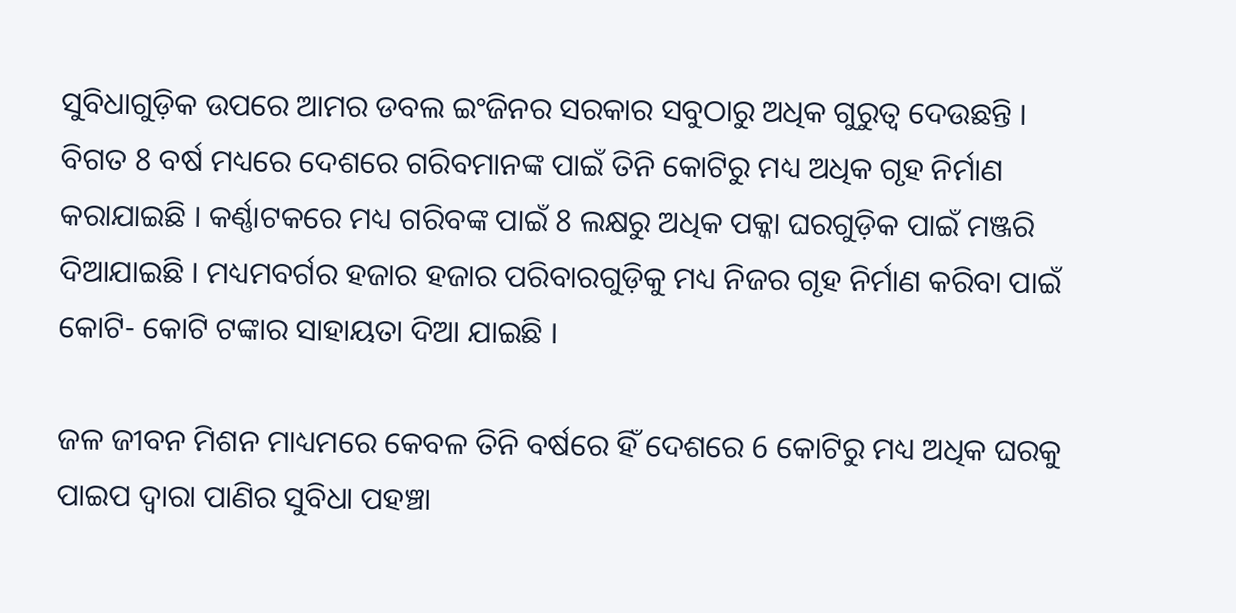ସୁବିଧାଗୁଡ଼ିକ ଉପରେ ଆମର ଡବଲ ଇଂଜିନର ସରକାର ସବୁଠାରୁ ଅଧିକ ଗୁରୁତ୍ୱ ଦେଉଛନ୍ତି । ବିଗତ 8 ବର୍ଷ ମଧ୍ୟରେ ଦେଶରେ ଗରିବମାନଙ୍କ ପାଇଁ ତିନି କୋଟିରୁ ମଧ୍ୟ ଅଧିକ ଗୃହ ନିର୍ମାଣ କରାଯାଇଛି । କର୍ଣ୍ଣାଟକରେ ମଧ୍ୟ ଗରିବଙ୍କ ପାଇଁ 8 ଲକ୍ଷରୁ ଅଧିକ ପକ୍କା ଘରଗୁଡ଼ିକ ପାଇଁ ମଞ୍ଜରି ଦିଆଯାଇଛି । ମଧ୍ୟମବର୍ଗର ହଜାର ହଜାର ପରିବାରଗୁଡ଼ିକୁ ମଧ୍ୟ ନିଜର ଗୃହ ନିର୍ମାଣ କରିବା ପାଇଁ କୋଟି- କୋଟି ଟଙ୍କାର ସାହାୟତା ଦିଆ ଯାଇଛି ।

ଜଳ ଜୀବନ ମିଶନ ମାଧ୍ୟମରେ କେବଳ ତିନି ବର୍ଷରେ ହିଁ ଦେଶରେ 6 କୋଟିରୁ ମଧ୍ୟ ଅଧିକ ଘରକୁ ପାଇପ ଦ୍ୱାରା ପାଣିର ସୁବିଧା ପହଞ୍ଚା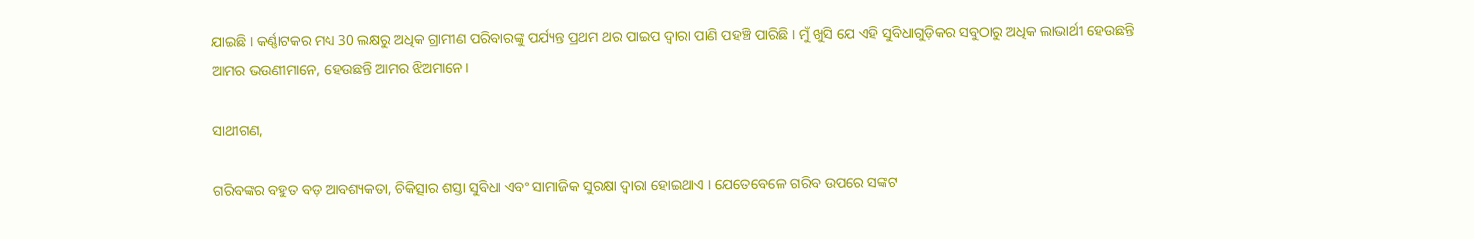ଯାଇଛି । କର୍ଣ୍ଣାଟକର ମଧ୍ୟ 30 ଲକ୍ଷରୁ ଅଧିକ ଗ୍ରାମୀଣ ପରିବାରଙ୍କୁ ପର୍ଯ୍ୟନ୍ତ ପ୍ରଥମ ଥର ପାଇପ ଦ୍ୱାରା ପାଣି ପହଞ୍ଚି ପାରିଛି । ମୁଁ ଖୁସି ଯେ ଏହି ସୁବିଧାଗୁଡ଼ିକର ସବୁଠାରୁ ଅଧିକ ଲାଭାର୍ଥୀ ହେଉଛନ୍ତି ଆମର ଭଉଣୀମାନେ, ହେଉଛନ୍ତି ଆମର ଝିଅମାନେ।

ସାଥୀଗଣ,

ଗରିବଙ୍କର ବହୁତ ବଡ଼ ଆବଶ୍ୟକତା, ଚିକିତ୍ସାର ଶସ୍ତା ସୁବିଧା ଏବଂ ସାମାଜିକ ସୁରକ୍ଷା ଦ୍ବାରା ହୋଇଥାଏ । ଯେତେବେଳେ ଗରିବ ଉପରେ ସଙ୍କଟ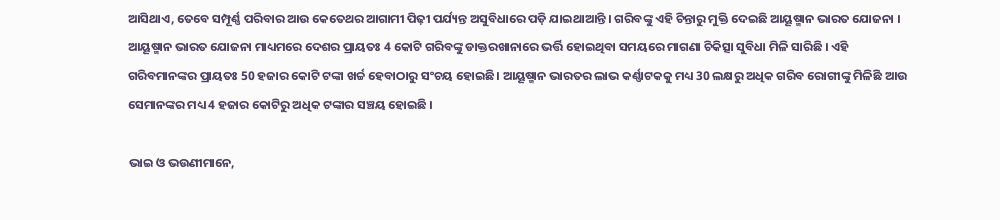ଆସିଥାଏ, ତେବେ ସମ୍ପୂର୍ଣ୍ଣ ପରିବାର ଆଉ କେତେଥର ଆଗାମୀ ପିଢ଼ୀ ପର୍ଯ୍ୟନ୍ତ ଅସୁବିଧାରେ ପଡ଼ି ଯାଇଥାଆନ୍ତି । ଗରିବଙ୍କୁ ଏହି ଚିନ୍ତାରୁ ମୁକ୍ତି ଦେଇଛି ଆୟୂଷ୍ମାନ ଭାରତ ଯୋଜନା । ଆୟୂଷ୍ମାନ ଭାରତ ଯୋଜନା ମାଧ୍ୟମରେ ଦେଶର ପ୍ରାୟତଃ 4 କୋଟି ଗରିବଙ୍କୁ ଡାକ୍ତରଖାନାରେ ଭର୍ତ୍ତି ହୋଇଥିବା ସମୟରେ ମାଗଣା ଚିକିତ୍ସା ସୁବିଧା ମିଳି ସାରିଛି । ଏହି ଗରିବମାନଙ୍କର ପ୍ରାୟତଃ 50 ହଜାର କୋଟି ଟଙ୍କା ଖର୍ଚ୍ଚ ହେବାଠାରୁ ସଂଚୟ ହୋଇଛି। ଆୟୂଷ୍ମାନ ଭାରତର ଲାଭ କର୍ଣ୍ଣାଟକକୁ ମଧ୍ୟ 30 ଲକ୍ଷରୁ ଅଧିକ ଗରିବ ରୋଗୀଙ୍କୁ ମିଳିଛି ଆଉ ସେମାନଙ୍କର ମଧ୍ୟ 4 ହଜାର କୋଟିରୁ ଅଧିକ ଟଙ୍କାର ସଞ୍ଚୟ ହୋଇଛି ।

ଭାଇ ଓ ଭଉଣୀମାନେ,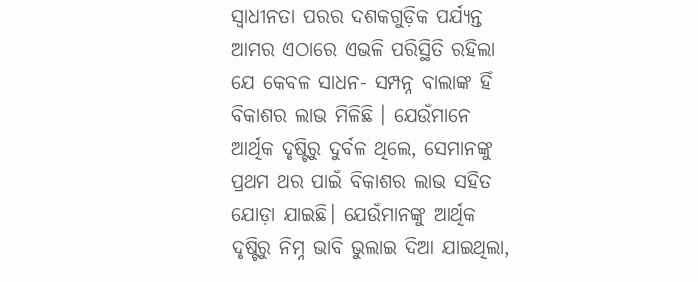ସ୍ୱାଧୀନତା ପରର ଦଶକଗୁଡ଼ିକ ପର୍ଯ୍ୟନ୍ତ ଆମର ଏଠାରେ ଏଭଳି ପରିସ୍ଥିତି ରହିଲା ଯେ କେବଳ ସାଧନ- ସମ୍ପନ୍ନ ବାଲାଙ୍କ ହିଁ ବିକାଶର ଲାଭ ମିଳିଛି । ଯେଉଁମାନେ ଆର୍ଥିକ ଦୃଷ୍ଟିରୁ ଦୁର୍ବଳ ଥିଲେ, ସେମାନଙ୍କୁ ପ୍ରଥମ ଥର ପାଇଁ ବିକାଶର ଲାଭ ସହିତ ଯୋଡ଼ା ଯାଇଛି। ଯେଉଁମାନଙ୍କୁ ଆର୍ଥିକ ଦୃଷ୍ଟିରୁ ନିମ୍ନ ଭାବି ଭୁଲାଇ ଦିଆ ଯାଇଥିଲା,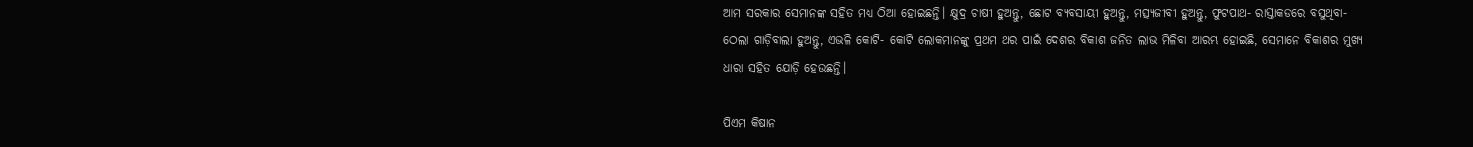ଆମ ସରକାର ସେମାନଙ୍କ ସହିତ ମଧ୍ୟ ଠିଆ ହୋଇଛନ୍ତି। କ୍ଷୁଦ୍ର ଚାଷୀ ହୁଅନ୍ତୁ, ଛୋଟ ବ୍ୟବସାୟୀ ହୁଅନ୍ତୁ, ମତ୍ସ୍ୟଜୀବୀ ହୁଅନ୍ତୁ, ଫୁଟପାଥ- ରାସ୍ତାକଡରେ ବସୁଥିବା- ଠେଲା ଗାଡ଼ିବାଲା ହୁଅନ୍ତୁ, ଏଭଳି କୋଟି- କୋଟି ଲୋକମାନଙ୍କୁ ପ୍ରଥମ ଥର ପାଇଁ ଦେଶର ବିକାଶ ଜନିତ ଲାଭ ମିଳିବା ଆରମ୍ଭ ହୋଇଛି, ସେମାନେ ବିକାଶର ମୁଖ୍ୟ ଧାରା ସହିତ ଯୋଡ଼ି ହେଉଛନ୍ତି।

ପିଏମ କିଷାନ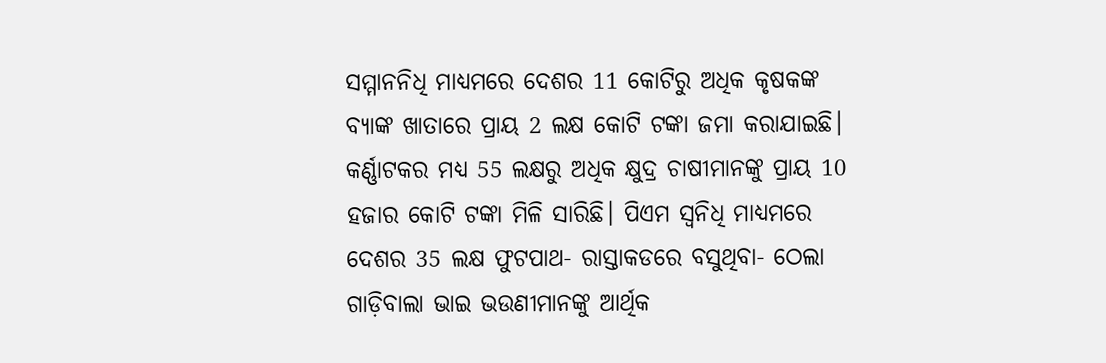ସମ୍ମାନନିଧି ମାଧ୍ୟମରେ ଦେଶର 11 କୋଟିରୁ ଅଧିକ କୃଷକଙ୍କ ବ୍ୟାଙ୍କ ଖାତାରେ ପ୍ରାୟ 2 ଲକ୍ଷ କୋଟି ଟଙ୍କା ଜମା କରାଯାଇଛି। କର୍ଣ୍ଣାଟକର ମଧ୍ୟ 55 ଲକ୍ଷରୁ ଅଧିକ କ୍ଷୁଦ୍ର ଚା‌ଷୀ‌ମାନଙ୍କୁ ପ୍ରାୟ 10 ହଜାର କୋଟି ଟଙ୍କା ମିଳି ସାରିଛି। ପିଏମ ସ୍ୱନିଧି ମାଧ୍ୟମରେ ଦେଶର 35 ଲକ୍ଷ ଫୁଟପାଥ- ରାସ୍ତାକଡରେ ବସୁଥିବା- ଠେଲା ଗାଡ଼ିବାଲା ଭାଇ ଭଉଣୀମାନଙ୍କୁ ଆର୍ଥିକ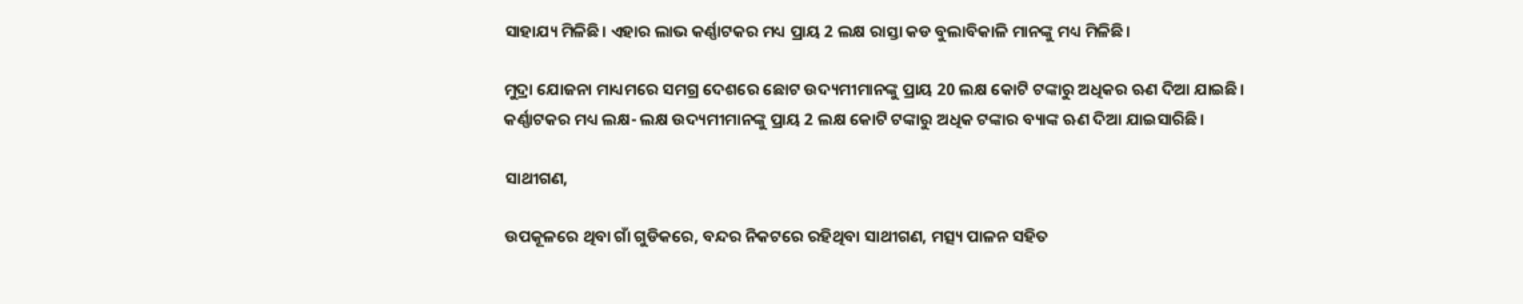ସାହାଯ୍ୟ ମିଳିଛି। ଏହାର ଲାଭ କର୍ଣ୍ଣାଟକର ମଧ୍ୟ ପ୍ରାୟ 2 ଲକ୍ଷ ରାସ୍ତା କଡ ବୁଲାବିକାଳି ମାନଙ୍କୁ ମଧ୍ୟ ମିଳିଛି।

ମୁଦ୍ରା ଯୋଜନା ମାଧ୍ୟମରେ ସମଗ୍ର ଦେଶରେ ଛୋଟ ଉଦ୍ୟମୀମାନଙ୍କୁ ପ୍ରାୟ 20 ଲକ୍ଷ କୋଟି ଟଙ୍କାରୁ ଅଧିକର ଋଣ ଦିଆ ଯାଇଛି। କର୍ଣ୍ଣାଟକର ମଧ୍ୟ ଲକ୍ଷ- ଲକ୍ଷ ଉଦ୍ୟମୀମାନଙ୍କୁ ପ୍ରାୟ 2 ଲକ୍ଷ କୋଟି ଟଙ୍କାରୁ ଅଧିକ ଟଙ୍କାର ବ୍ୟାଙ୍କ ଋଣ ଦିଆ ଯାଇସାରିଛି।

ସାଥୀଗଣ,

ଉପକୂଳରେ ଥିବା ଗାଁ ଗୁଡିକରେ, ବନ୍ଦର ନିକଟରେ ରହିଥିବା ସାଥୀଗଣ, ମତ୍ସ୍ୟ ପାଳନ ସହିତ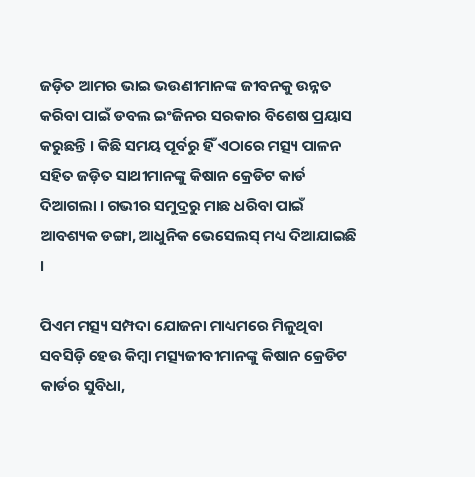ଜଡ଼ିତ ଆମର ଭାଇ ଭଉଣୀମାନଙ୍କ ଜୀବନକୁ ଉନ୍ନତ କରିବା ପାଇଁ ଡବଲ ଇଂଜିନର ସରକାର ବିଶେଷ ପ୍ରୟାସ କରୁଛନ୍ତି । କିଛି ସମୟ ପୂର୍ବରୁ ହିଁ ଏଠାରେ ମତ୍ସ୍ୟ ପାଳନ ସହିତ ଜଡ଼ିତ ସାଥୀମାନଙ୍କୁ କିଷାନ କ୍ରେଡିଟ କାର୍ଡ ଦିଆଗଲା । ଗଭୀର ସମୁଦ୍ରରୁ ମାଛ ଧରିବା ପାଇଁ ଆବଶ୍ୟକ ଡଙ୍ଗା, ଆଧୁନିକ ଭେସେଲସ୍ ମଧ୍ୟ ଦିଆଯାଇଛି ।

ପିଏମ ମତ୍ସ୍ୟ ସମ୍ପଦା ଯୋଜନା ମାଧ୍ୟମରେ ମିଳୁଥିବା ସବସିଡ଼ି ହେଉ କିମ୍ବା ମତ୍ସ୍ୟଜୀବୀମାନଙ୍କୁ କିଷାନ କ୍ରେଡିଟ କାର୍ଡର ସୁବିଧା,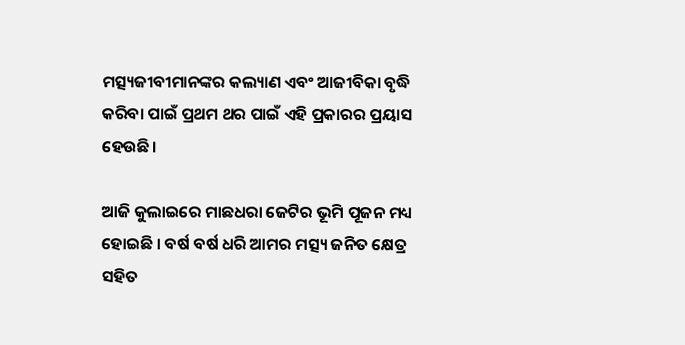ମତ୍ସ୍ୟଜୀବୀମାନଙ୍କର କଲ୍ୟାଣ ଏବଂ ଆଜୀବିକା ବୃଦ୍ଧି କରିବା ପାଇଁ ପ୍ରଥମ ଥର ପାଇଁ ଏହି ପ୍ରକାରର ପ୍ରୟାସ ହେଉଛି।

ଆଜି କୁଲାଇରେ ମାଛଧରା ଜେଟିର ଭୂମି ପୂଜନ ମଧ୍ୟ ହୋଇଛି । ବର୍ଷ ବର୍ଷ ଧରି ଆମର ମତ୍ସ୍ୟ ଜନିତ କ୍ଷେତ୍ର ସହିତ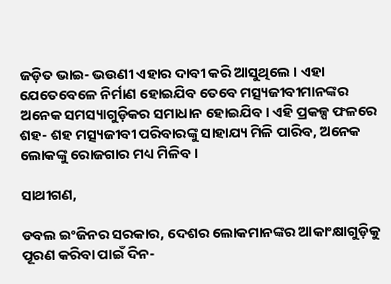ଜଡ଼ିତ ଭାଇ- ଭଉଣୀ ଏହାର ଦାବୀ କରି ଆସୁଥିଲେ । ଏହା ଯେତେବେଳେ ନିର୍ମାଣ ହୋଇଯିବ ତେବେ ମତ୍ସ୍ୟଜୀବୀମାନଙ୍କର ଅନେକ ସମସ୍ୟାଗୁଡ଼ିକର ସମାଧାନ ହୋଇଯିବ। ଏହି ପ୍ରକଳ୍ପ ଫଳରେ ଶହ- ଶହ ମତ୍ସ୍ୟଜୀବୀ ପରିବାରଙ୍କୁ ସାହାଯ୍ୟ ମିଳି ପାରିବ, ଅନେକ ଲୋକଙ୍କୁ ରୋଜଗାର ମଧ୍ୟ ମିଳିବ।

ସାଥୀଗଣ,

ଡବଲ ଇଂଜିନର ସରକାର, ଦେଶର ଲୋକମାନଙ୍କର ଆକାଂକ୍ଷାଗୁଡ଼ିକୁ ପୂରଣ କରିବା ପାଇଁ ଦିନ-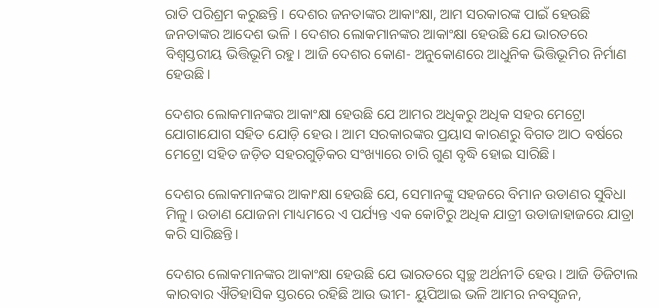ରାତି ପରିଶ୍ରମ କରୁଛନ୍ତି । ଦେଶର ଜନତାଙ୍କର ଆକାଂକ୍ଷା, ଆମ ସରକାରଙ୍କ ପାଇଁ ହେଉଛି ଜନତାଙ୍କର ଆଦେଶ ଭଳି । ଦେଶର ଲୋକମାନଙ୍କର ଆକାଂକ୍ଷା ହେଉଛି ଯେ ଭାରତରେ ବିଶ୍ୱସ୍ତରୀୟ ଭିତ୍ତିଭୂମି ରହୁ। ଆଜି ଦେଶର କୋଣ- ଅନୁକୋଣରେ ଆଧୁନିକ ଭିତ୍ତିଭୂମିର ନିର୍ମାଣ ହେଉଛି।

ଦେଶର ଲୋକମାନଙ୍କର ଆକାଂକ୍ଷା ହେଉଛି ଯେ ଆମର ଅଧିକରୁ ଅଧିକ ସହର ମେଟ୍ରୋ ଯୋଗାଯୋଗ ସହିତ ଯୋଡ଼ି ହେଉ । ଆମ ସରକାରଙ୍କର ପ୍ରୟାସ କାରଣରୁ ବିଗତ ଆଠ ବର୍ଷରେ ମେଟ୍ରୋ ସହିତ ଜଡ଼ିତ ସହରଗୁଡ଼ିକର ସଂଖ୍ୟାରେ ଚାରି ଗୁଣ ବୃଦ୍ଧି ହୋଇ ସାରିଛି।

ଦେଶର ଲୋକମାନଙ୍କର ଆକାଂକ୍ଷା ହେଉଛି ଯେ, ସେମାନଙ୍କୁ ସହଜରେ ବିମାନ ଉଡାଣର ସୁବିଧା ମିଳୁ। ଉଡାଣ ଯୋଜନା ମାଧ୍ୟମରେ ଏ ପର୍ଯ୍ୟନ୍ତ ଏକ କୋଟିରୁ ଅଧିକ ଯାତ୍ରୀ ଉଡାଜାହାଜରେ ଯାତ୍ରା କରି ସାରିଛନ୍ତି।

ଦେଶର ଲୋକମାନଙ୍କର ଆକାଂକ୍ଷା ହେଉଛି ଯେ ଭାରତରେ ସ୍ବଚ୍ଛ ଅର୍ଥନୀତି ହେଉ। ଆଜି ଡିଜିଟାଲ କାରବାର ଐତିହାସିକ ସ୍ତରରେ ରହିଛି ଆଉ ଭୀମ- ୟୁପିଆଇ ଭଳି ଆମର ନବସୃଜନ,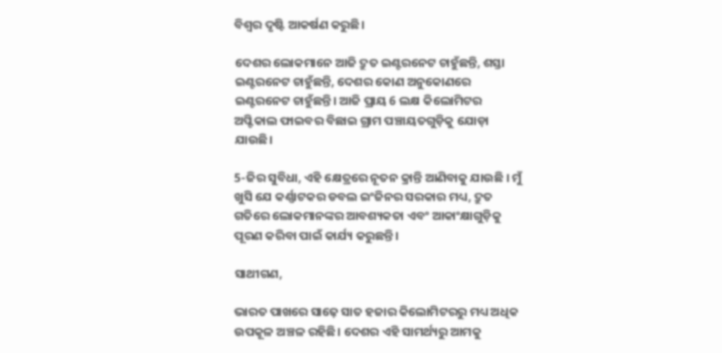ବିଶ୍ୱର ଦୃଷ୍ଟି ଆକର୍ଷଣ କରୁଛି।

ଦେଶର ଲୋକମାନେ ଆଜି ଦ୍ରୁତ ଇଣ୍ଟରନେଟ ଚାହୁଁଛନ୍ତି, ଶସ୍ତା ଇଣ୍ଟରନେଟ ଚାହୁଁଛନ୍ତି, ଦେଶର କୋଣ ଅନୁକୋଣରେ ଇଣ୍ଟରନେଟ ଚାହୁଁଛନ୍ତି। ଆଜି ପ୍ରାୟ 6 ଲକ୍ଷ କିଲୋମିଟର ଅପ୍ଟିକାଲ ଫାଇବର ବିଛାଇ ଗ୍ରାମ ପଞ୍ଚାୟତଗୁଡ଼ିକୁ ଯୋଡ଼ା ଯାଉଛି।

5-ଜିର ସୁବିଧା, ଏହି କ୍ଷେତ୍ରରେ ନୂତନ କ୍ରାନ୍ତି ଆଣିବାକୁ ଯାଉଛି । ମୁଁ ଖୁସି ଯେ କର୍ଣ୍ଣାଟକର ଡବଲ ଇଂଜିନର ସରକାର ମଧ୍ୟ, ଦ୍ରୁତ ଗତିରେ ଲୋକମାନଙ୍କର ଆବଶ୍ୟକତା ଏବଂ ଆକାଂକ୍ଷାଗୁଡ଼ିକୁ ପୂରଣ କରିବା ପାଇଁ କାର୍ଯ୍ୟ କରୁଛନ୍ତି।

ସାଥୀଗଣ,

ଭାରତ ପାଖରେ ସାଢ଼େ ସାତ ହଜାର କିଲୋମିଟରରୁ ମଧ୍ୟ ଅଧିକ ଉପକୂଳ ଅଞ୍ଚଳ ରହିଛି। ଦେଶର ଏହି ସାମର୍ଥ୍ୟରୁ ଆମକୁ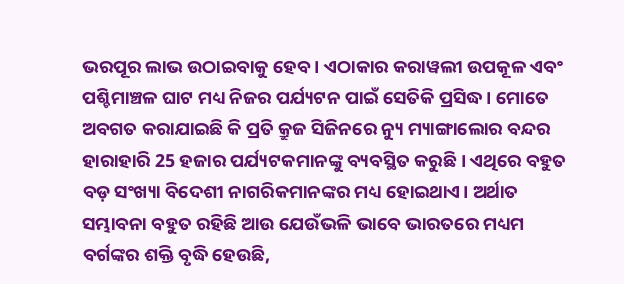ଭରପୂର ଲାଭ ଉଠାଇବାକୁ ହେବ । ଏଠାକାର କରାୱଲୀ ଉପକୂଳ ଏବଂ ପଶ୍ଚିମାଞ୍ଚଳ ଘାଟ ମଧ୍ୟ ନିଜର ପର୍ଯ୍ୟଟନ ପାଇଁ ସେତିକି ପ୍ରସିଦ୍ଧ। ମୋତେ ଅବଗତ କରାଯାଇଛି କି ପ୍ରତି କ୍ରୁଜ ସିଜିନରେ ନ୍ୟୁ ମ୍ୟାଙ୍ଗାଲୋର ବନ୍ଦର ହାରାହାରି 25 ହଜାର ପର୍ଯ୍ୟଟକମାନଙ୍କୁ ବ୍ୟବସ୍ଥିତ କରୁଛି । ଏଥିରେ ବହୁତ ବଡ଼ ସଂଖ୍ୟା ବିଦେଶୀ ନାଗରିକମାନଙ୍କର ମଧ୍ୟ ହୋଇଥାଏ। ଅର୍ଥାତ ସମ୍ଭାବନା ବହୁତ ରହିଛି ଆଉ ଯେଉଁଭଳି ଭାବେ ଭାରତରେ ମଧ୍ୟମ ବର୍ଗଙ୍କର ଶକ୍ତି ବୃଦ୍ଧି ହେଉଛି,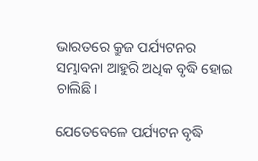ଭାରତରେ କ୍ରୁଜ ପର୍ଯ୍ୟଟନର ସମ୍ଭାବନା ଆହୁରି ଅଧିକ ବୃଦ୍ଧି ହୋଇ ଚାଲିଛି।

ଯେତେବେଳେ ପର୍ଯ୍ୟଟନ ବୃଦ୍ଧି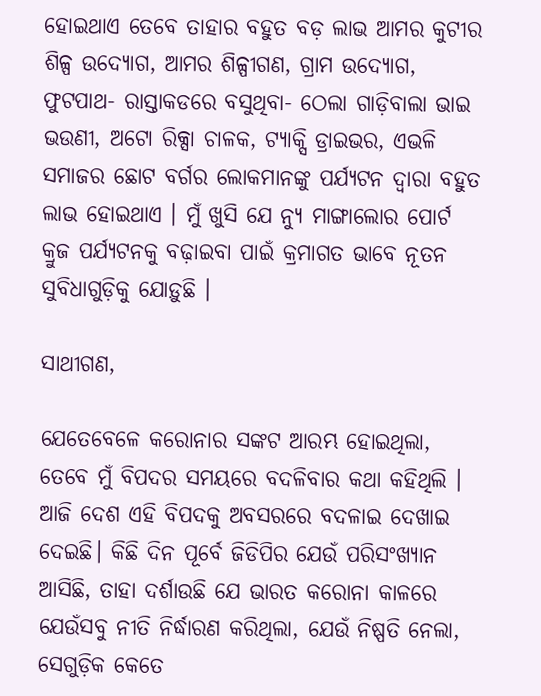ହୋଇଥାଏ ତେବେ ତାହାର ବହୁତ ବଡ଼ ଲାଭ ଆମର କୁଟୀର ଶିଳ୍ପ ଉଦ୍ୟୋଗ, ଆମର ଶିଳ୍ପୀଗଣ, ଗ୍ରାମ ଉଦ୍ୟୋଗ, ଫୁଟପାଥ- ରାସ୍ତାକଡରେ ବସୁଥିବା- ଠେଲା ଗାଡ଼ିବାଲା ଭାଇ ଭଉଣୀ, ଅଟୋ ରିକ୍ସା ଚାଳକ, ଟ୍ୟାକ୍ସି ଡ୍ରାଇଭର, ଏଭଳି ସମାଜର ଛୋଟ ବର୍ଗର ଲୋକମାନଙ୍କୁ ପର୍ଯ୍ୟଟନ ଦ୍ୱାରା ବହୁତ ଲାଭ ହୋଇଥାଏ । ମୁଁ ଖୁସି ଯେ ନ୍ୟୁ ମାଙ୍ଗାଲୋର ପୋର୍ଟ କ୍ରୁଜ ପର୍ଯ୍ୟଟନକୁ ବଢ଼ାଇବା ପାଇଁ କ୍ରମାଗତ ଭାବେ ନୂତନ ସୁବିଧାଗୁଡ଼ିକୁ ଯୋଡ଼ୁଛି ।

ସାଥୀଗଣ,

ଯେତେବେଳେ କରୋନାର ସଙ୍କଟ ଆରମ୍ଭ ହୋଇଥିଲା, ତେବେ ମୁଁ ବିପଦର ସମୟରେ ବଦଳିବାର କଥା କହିଥିଲି । ଆଜି ଦେଶ ଏହି ବିପଦକୁ ଅବସରରେ ବଦଳାଇ ଦେଖାଇ ଦେଇଛି। କିଛି ଦିନ ପୂର୍ବେ ଜିଡିପିର ଯେଉଁ ପରିସଂଖ୍ୟାନ ଆସିଛି, ତାହା ଦର୍ଶାଉଛି ଯେ ଭାରତ କରୋନା କାଳରେ ଯେଉଁସବୁ ନୀତି ନିର୍ଦ୍ଧାରଣ କରିଥିଲା, ଯେଉଁ ନିଷ୍ପତି ନେଲା, ସେଗୁଡ଼ିକ କେତେ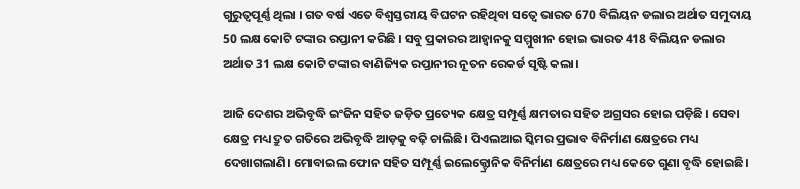ଗୁରୁତ୍ୱପୂର୍ଣ୍ଣ ଥିଲା । ଗତ ବର୍ଷ ଏତେ ବିଶ୍ୱସ୍ତରୀୟ ବିଘଟନ ରହିଥିବା ସତ୍ୱେ ଭାରତ 670 ବିଲିୟନ ଡଲାର ଅର୍ଥାତ ସମୁଦାୟ 50 ଲକ୍ଷ କୋଟି ଟଙ୍କାର ରପ୍ତାନୀ କରିଛି । ସବୁ ପ୍ରକାରର ଆହ୍ୱାନକୁ ସମ୍ମୁଖୀନ ହୋଇ ଭାରତ 418 ବିଲିୟନ ଡଲାର ଅର୍ଥାତ 31 ଲକ୍ଷ କୋଟି ଟଙ୍କାର ବାଣିଜ୍ୟିକ ରପ୍ତାନୀର ନୂତନ ରେକର୍ଡ ସୃଷ୍ଟି କଲା।

ଆଜି ଦେଶର ଅଭିବୃଦ୍ଧି ଇଂଜିନ ସହିତ ଜଡ଼ିତ ପ୍ରତ୍ୟେକ କ୍ଷେତ୍ର ସମ୍ପୂର୍ଣ୍ଣ କ୍ଷମତାର ସହିତ ଅଗ୍ରସର ହୋଇ ପଡ଼ିଛି । ସେବା କ୍ଷେତ୍ର ମଧ୍ୟ ଦ୍ରୁତ ଗତିରେ ଅଭିବୃଦ୍ଧି ଆଡ଼କୁ ବଢ଼ି ଚାଲିଛି। ପିଏଲଆଇ ସ୍କିମର ପ୍ରଭାବ ବିନିର୍ମାଣ କ୍ଷେତ୍ରରେ ମଧ୍ୟ ଦେଖାଗଲାଣି। ମୋବାଇଲ ଫୋନ ସହିତ ସମ୍ପୂର୍ଣ୍ଣ ଇଲେକ୍ଟ୍ରୋନିକ ବିନିର୍ମାଣ କ୍ଷେତ୍ରରେ ମଧ୍ୟ କେତେ ଗୁଣା ବୃଦ୍ଧି ହୋଇଛି।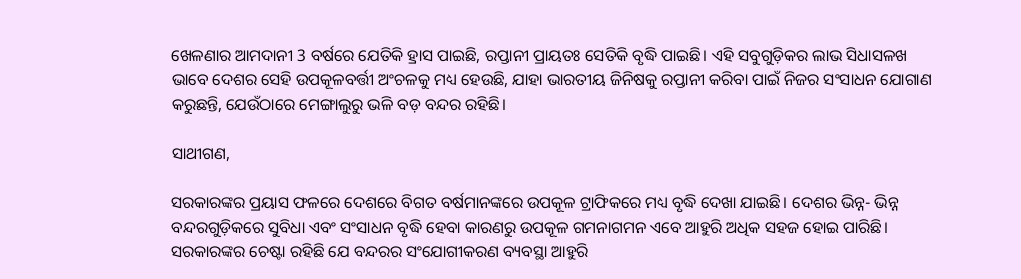ଖେଳଣାର ଆମଦାନୀ 3 ବର୍ଷରେ ଯେତିକି ହ୍ରାସ ପାଇଛି, ରପ୍ତାନୀ ପ୍ରାୟତଃ ସେତିକି ବୃଦ୍ଧି ପାଇଛି। ଏହି ସବୁଗୁଡ଼ିକର ଲାଭ ସିଧାସଳଖ ଭାବେ ଦେଶର ସେହି ଉପକୂଳବର୍ତ୍ତୀ ଅଂଚଳକୁ ମଧ୍ୟ ହେଉଛି, ଯାହା ଭାରତୀୟ ଜିନିଷକୁ ରପ୍ତାନୀ କରିବା ପାଇଁ ନିଜର ସଂସାଧନ ଯୋଗାଣ କରୁଛନ୍ତି, ଯେଉଁଠାରେ ମେଙ୍ଗାଲୁରୁ ଭଳି ବଡ଼ ବନ୍ଦର ରହିଛି।

ସାଥୀଗଣ,

ସରକାରଙ୍କର ପ୍ରୟାସ ଫଳରେ ଦେଶରେ ବିଗତ ବର୍ଷମାନଙ୍କରେ ଉପକୂଳ ଟ୍ରାଫିକରେ ମଧ୍ୟ ବୃଦ୍ଧି ଦେଖା ଯାଇଛି। ଦେଶର ଭିନ୍ନ- ଭିନ୍ନ ବନ୍ଦରଗୁଡ଼ିକରେ ସୁବିଧା ଏବଂ ସଂସାଧନ ବୃଦ୍ଧି ହେବା କାରଣରୁ ଉପକୂଳ ଗମନାଗମନ ଏବେ ଆହୁରି ଅଧିକ ସହଜ ହୋଇ ପାରିଛି। ସରକାରଙ୍କର ଚେଷ୍ଟା ରହିଛି ଯେ ବନ୍ଦରର ସଂଯୋଗୀକରଣ ବ୍ୟବସ୍ଥା ଆହୁରି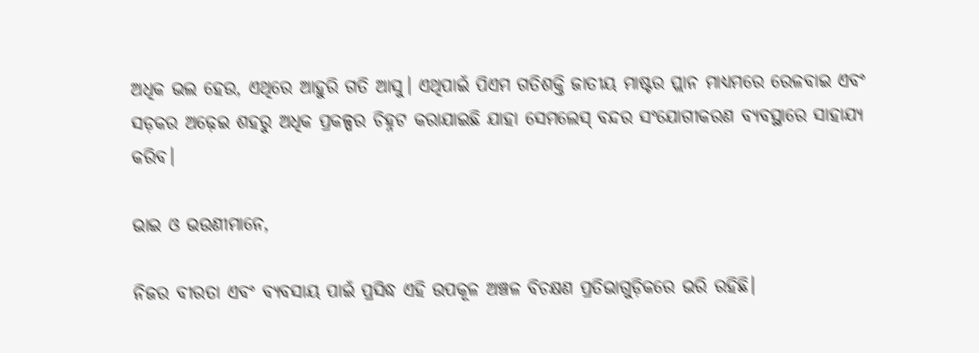ଅଧିକ ଭଲ ହେଉ, ଏଥିରେ ଆହୁରି ଗତି ଆସୁ। ଏଥିପାଇଁ ପିଏମ ଗତିଶକ୍ତି ଜାତୀୟ ମାଷ୍ଟର ପ୍ଲାନ ମାଧ୍ୟମରେ ରେଳବାଇ ଏବଂ ସଡ଼କର ଅଢ଼େଇ ଶହରୁ ଅଧିକ ପ୍ରକଳ୍ପର ଚିହ୍ନଟ କରାଯାଇଛି ଯାହା ସେମଲେସ୍ ବନ୍ଦର ସଂଯୋଗୀକରଣ ବ୍ୟବସ୍ଥାରେ ସାହାଯ୍ୟ କରିବ।

ଭାଇ ଓ ଭଉଣୀମାନେ,

ନିଜର ବୀରତା ଏବଂ ବ୍ୟବସାୟ ପାଇଁ ପ୍ରସିଦ୍ଧ ଏହି ଉପକୂଳ ଅଞ୍ଚଳ ବିଚକ୍ଷଣ ପ୍ରତିଭାଗୁଡ଼ିକରେ ଭରି ରହିଛି।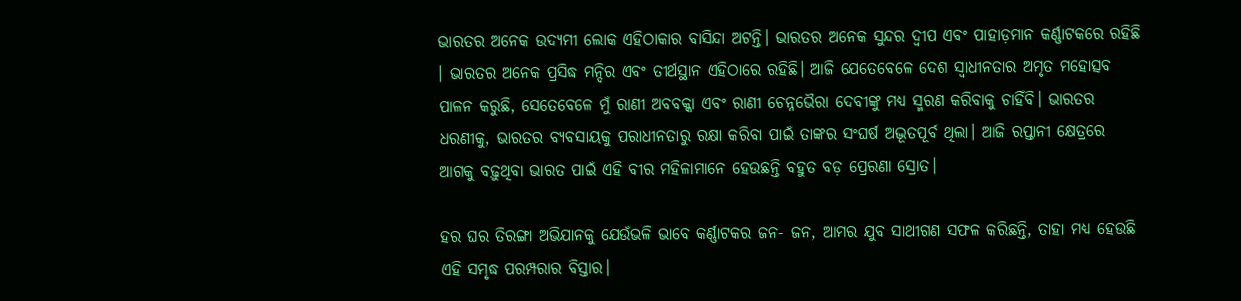ଭାରତର ଅନେକ ଉଦ୍ୟମୀ ଲୋକ ଏହିଠାକାର ବାସିନ୍ଦା ଅଟନ୍ତି। ଭାରତର ଅନେକ ସୁନ୍ଦର ଦ୍ୱୀପ ଏବଂ ପାହାଡ଼ମାନ କର୍ଣ୍ଣାଟକରେ ରହିଛି । ଭାରତର ଅନେକ ପ୍ରସିଦ୍ଧ ମନ୍ଦିର ଏବଂ ତୀର୍ଥସ୍ଥାନ ଏହିଠାରେ ରହିଛି। ଆଜି ଯେତେବେଳେ ଦେଶ ସ୍ବାଧୀନତାର ଅମୃତ ମହୋତ୍ସବ ପାଳନ କରୁଛି, ସେତେବେଳେ ମୁଁ ରାଣୀ ଅବବକ୍କା ଏବଂ ରାଣୀ ଚେନ୍ନଭୈରା ଦେବୀଙ୍କୁ ମଧ୍ୟ ସ୍ମରଣ କରିବାକୁ ଚାହିଁବି। ଭାରତର ଧରଣୀକୁ, ଭାରତର ବ୍ୟବସାୟକୁ ପରାଧୀନତାରୁ ରକ୍ଷା କରିବା ପାଇଁ ତାଙ୍କର ସଂଘର୍ଷ ଅଦ୍ଭୂତପୂର୍ବ ଥିଲା। ଆଜି ରପ୍ତାନୀ କ୍ଷେତ୍ରରେ ଆଗକୁ ବଢ଼ୁଥିବା ଭାରତ ପାଇଁ ଏହି ବୀର ମହିଳାମାନେ ହେଉଛନ୍ତି ବହୁତ ବଡ଼ ପ୍ରେରଣା ସ୍ରୋତ।

ହର ଘର ତିରଙ୍ଗା ଅଭିଯାନକୁ ଯେଉଁଭଳି ଭାବେ କର୍ଣ୍ଣାଟକର ଜନ- ଜନ, ଆମର ଯୁବ ସାଥୀଗଣ ସଫଳ କରିଛନ୍ତି, ତାହା ମଧ୍ୟ ହେଉଛି ଏହି ସମୃଦ୍ଧ ପରମ୍ପରାର ବିସ୍ତାର।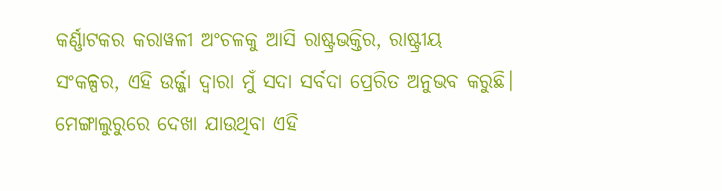କର୍ଣ୍ଣାଟକର କରାୱଳୀ ଅଂଚଳକୁ ଆସି ରାଷ୍ଟ୍ରଭକ୍ତିର, ରାଷ୍ଟ୍ରୀୟ ସଂକଳ୍ପର, ଏହି ଉର୍ଜ୍ଜା ଦ୍ୱାରା ମୁଁ ସଦା ସର୍ବଦା ପ୍ରେରିତ ଅନୁଭବ କରୁଛି। ମେଙ୍ଗାଲୁରୁରେ ଦେଖା ଯାଉଥିବା ଏହି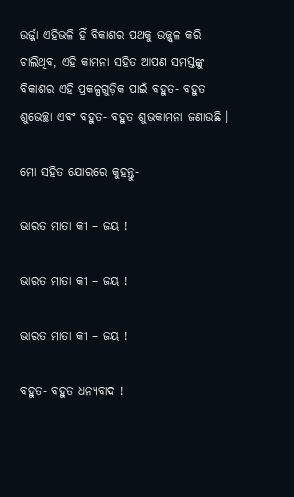ଉର୍ଜ୍ଜା ଏହିଭଳି ହିଁ ବିକାଶର ପଥକୁ ଉଜ୍ଜ୍ୱଳ କରି ଚାଲିଥିବ, ଏହି କାମନା ସହିତ ଆପଣ ସମସ୍ତଙ୍କୁ ବିକାଶର ଏହି ପ୍ରକଳ୍ପଗୁଡ଼ିକ ପାଇଁ ବହୁତ- ବହୁତ ଶୁଭେଚ୍ଛା ଏବଂ ବହୁତ- ବହୁତ ଶୁଭକାମନା ଜଣାଉଛି ।

ମୋ ସହିତ ଯୋରରେ କୁହନ୍ତୁ-

ଭାରତ ମାତା କୀ – ଜୟ !

ଭାରତ ମାତା କୀ – ଜୟ !

ଭାରତ ମାତା କୀ – ଜୟ !

ବହୁତ- ବହୁତ ଧନ୍ୟବାଦ !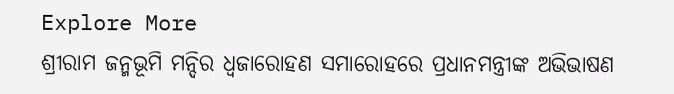Explore More
ଶ୍ରୀରାମ ଜନ୍ମଭୂମି ମନ୍ଦିର ଧ୍ଵଜାରୋହଣ ସମାରୋହରେ ପ୍ରଧାନମନ୍ତ୍ରୀଙ୍କ ଅଭିଭାଷଣ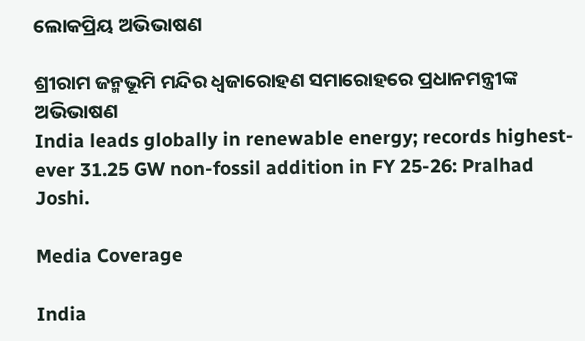ଲୋକପ୍ରିୟ ଅଭିଭାଷଣ

ଶ୍ରୀରାମ ଜନ୍ମଭୂମି ମନ୍ଦିର ଧ୍ଵଜାରୋହଣ ସମାରୋହରେ ପ୍ରଧାନମନ୍ତ୍ରୀଙ୍କ ଅଭିଭାଷଣ
India leads globally in renewable energy; records highest-ever 31.25 GW non-fossil addition in FY 25-26: Pralhad Joshi.

Media Coverage

India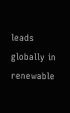leads globally in renewable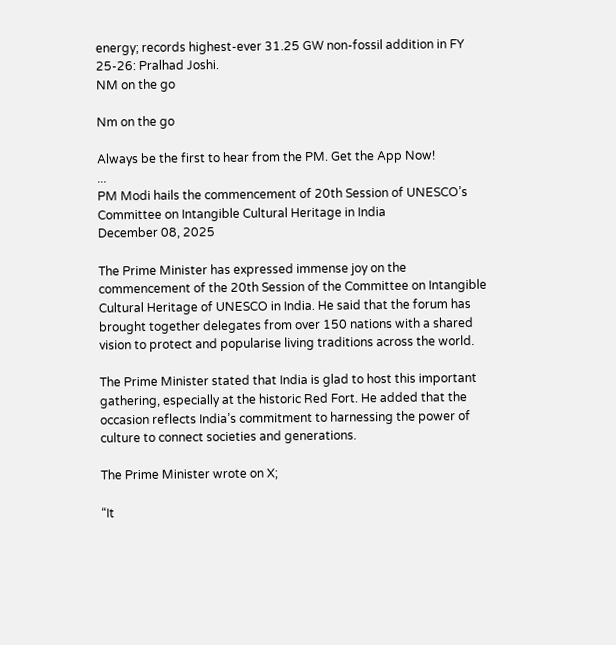energy; records highest-ever 31.25 GW non-fossil addition in FY 25-26: Pralhad Joshi.
NM on the go

Nm on the go

Always be the first to hear from the PM. Get the App Now!
...
PM Modi hails the commencement of 20th Session of UNESCO’s Committee on Intangible Cultural Heritage in India
December 08, 2025

The Prime Minister has expressed immense joy on the commencement of the 20th Session of the Committee on Intangible Cultural Heritage of UNESCO in India. He said that the forum has brought together delegates from over 150 nations with a shared vision to protect and popularise living traditions across the world.

The Prime Minister stated that India is glad to host this important gathering, especially at the historic Red Fort. He added that the occasion reflects India’s commitment to harnessing the power of culture to connect societies and generations.

The Prime Minister wrote on X;

“It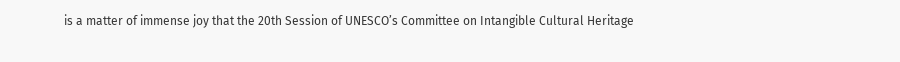is a matter of immense joy that the 20th Session of UNESCO’s Committee on Intangible Cultural Heritage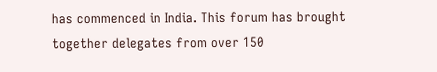has commenced in India. This forum has brought together delegates from over 150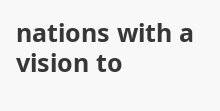nations with a vision to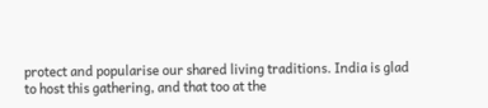protect and popularise our shared living traditions. India is glad to host this gathering, and that too at the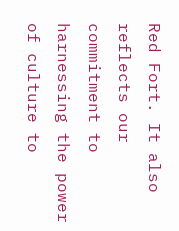Red Fort. It also reflects our commitment to harnessing the power of culture to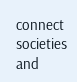connect societies and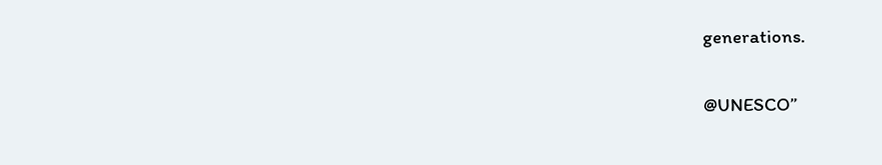generations.

@UNESCO”